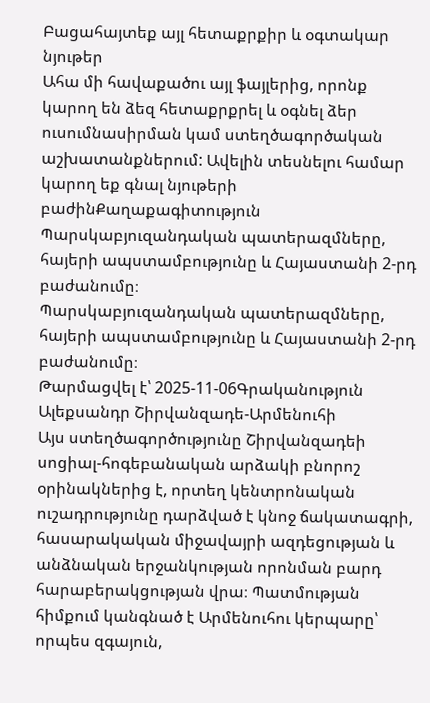Բացահայտեք այլ հետաքրքիր և օգտակար նյութեր
Ահա մի հավաքածու այլ ֆայլերից, որոնք կարող են ձեզ հետաքրքրել և օգնել ձեր ուսումնասիրման կամ ստեղծագործական աշխատանքներում: Ավելին տեսնելու համար կարող եք գնալ նյութերի բաժինՔաղաքագիտություն
Պարսկաբյուզանդական պատերազմները, հայերի ապստամբությունը և Հայաստանի 2-րդ բաժանումը։
Պարսկաբյուզանդական պատերազմները, հայերի ապստամբությունը և Հայաստանի 2-րդ բաժանումը։
Թարմացվել է՝ 2025-11-06Գրականություն
Ալեքսանդր Շիրվանզադե-Արմենուհի
Այս ստեղծագործությունը Շիրվանզադեի սոցիալ-հոգեբանական արձակի բնորոշ օրինակներից է, որտեղ կենտրոնական ուշադրությունը դարձված է կնոջ ճակատագրի, հասարակական միջավայրի ազդեցության և անձնական երջանկության որոնման բարդ հարաբերակցության վրա։ Պատմության հիմքում կանգնած է Արմենուհու կերպարը՝ որպես զգայուն,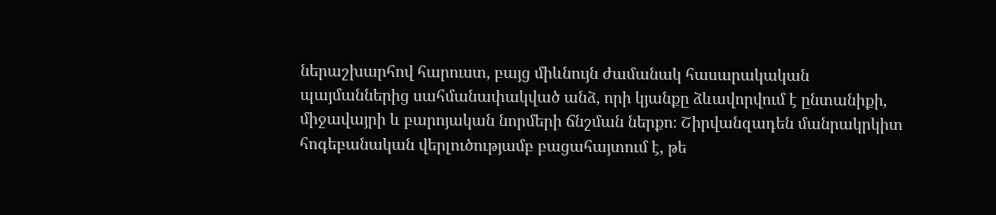ներաշխարհով հարուստ, բայց միևնույն ժամանակ հասարակական պայմաններից սահմանափակված անձ, որի կյանքը ձևավորվում է ընտանիքի, միջավայրի և բարոյական նորմերի ճնշման ներքո։ Շիրվանզադեն մանրակրկիտ հոգեբանական վերլուծությամբ բացահայտում է, թե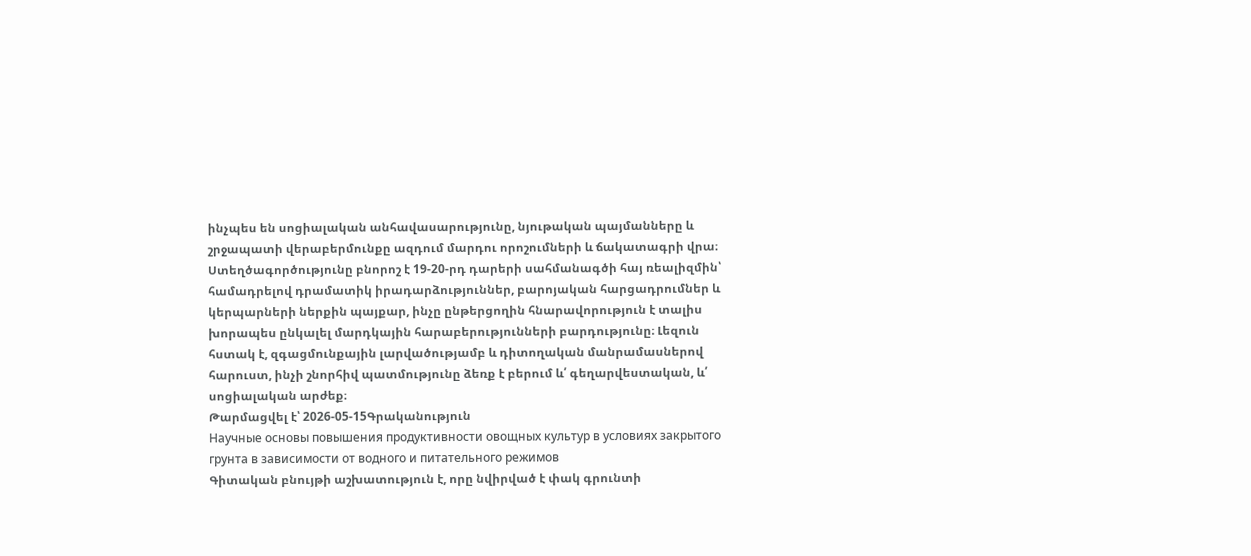ինչպես են սոցիալական անհավասարությունը, նյութական պայմանները և շրջապատի վերաբերմունքը ազդում մարդու որոշումների և ճակատագրի վրա։ Ստեղծագործությունը բնորոշ է 19-20-րդ դարերի սահմանագծի հայ ռեալիզմին՝ համադրելով դրամատիկ իրադարձություններ, բարոյական հարցադրումներ և կերպարների ներքին պայքար, ինչը ընթերցողին հնարավորություն է տալիս խորապես ընկալել մարդկային հարաբերությունների բարդությունը։ Լեզուն հստակ է, զգացմունքային լարվածությամբ և դիտողական մանրամասներով հարուստ, ինչի շնորհիվ պատմությունը ձեռք է բերում և՛ գեղարվեստական, և՛ սոցիալական արժեք։
Թարմացվել է՝ 2026-05-15Գրականություն
Научные основы повышения продуктивности овощных культур в условиях закрытого грунта в зависимости от водного и питательного режимов
Գիտական բնույթի աշխատություն է, որը նվիրված է փակ գրունտի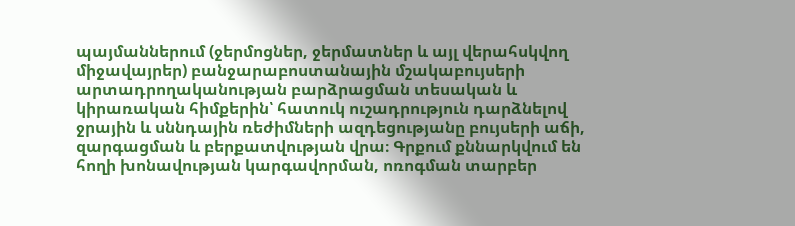պայմաններում (ջերմոցներ, ջերմատներ և այլ վերահսկվող միջավայրեր) բանջարաբոստանային մշակաբույսերի արտադրողականության բարձրացման տեսական և կիրառական հիմքերին՝ հատուկ ուշադրություն դարձնելով ջրային և սննդային ռեժիմների ազդեցությանը բույսերի աճի, զարգացման և բերքատվության վրա։ Գրքում քննարկվում են հողի խոնավության կարգավորման, ոռոգման տարբեր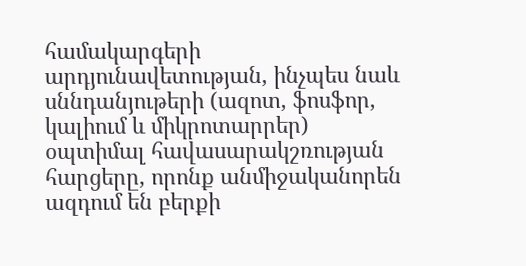համակարգերի արդյունավետության, ինչպես նաև սննդանյութերի (ազոտ, ֆոսֆոր, կալիում և միկրոտարրեր) օպտիմալ հավասարակշռության հարցերը, որոնք անմիջականորեն ազդում են բերքի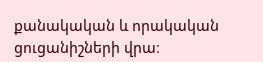քանակական և որակական ցուցանիշների վրա։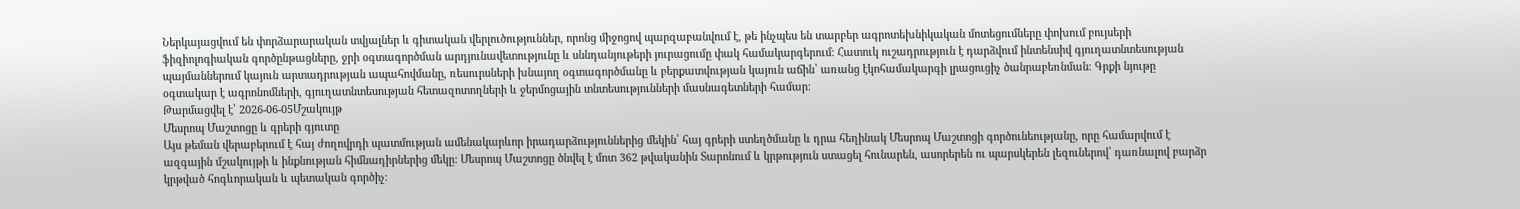Ներկայացվում են փորձարարական տվյալներ և գիտական վերլուծություններ, որոնց միջոցով պարզաբանվում է, թե ինչպես են տարբեր ագրոտեխնիկական մոտեցումները փոխում բույսերի ֆիզիոլոգիական գործընթացները, ջրի օգտագործման արդյունավետությունը և սննդանյութերի յուրացումը փակ համակարգերում։ Հատուկ ուշադրություն է դարձվում ինտենսիվ գյուղատնտեսության պայմաններում կայուն արտադրության ապահովմանը, ռեսուրսների խնայող օգտագործմանը և բերքատվության կայուն աճին՝ առանց էկոհամակարգի լրացուցիչ ծանրաբեռնման։ Գրքի նյութը օգտակար է ագրոնոմների, գյուղատնտեսության հետազոտողների և ջերմոցային տնտեսությունների մասնագետների համար։
Թարմացվել է՝ 2026-06-05Մշակույթ
Մեսրոպ Մաշտոցը և գրերի գյուտը
Այս թեման վերաբերում է հայ ժողովրդի պատմության ամենակարևոր իրադարձություններից մեկին՝ հայ գրերի ստեղծմանը և դրա հեղինակ Մեսրոպ Մաշտոցի գործունեությանը, որը համարվում է ազգային մշակույթի և ինքնության հիմնադիրներից մեկը։ Մեսրոպ Մաշտոցը ծնվել է մոտ 362 թվականին Տարոնում և կրթություն ստացել հունարեն, ասորերեն ու պարսկերեն լեզուներով՝ դառնալով բարձր կրթված հոգևորական և պետական գործիչ։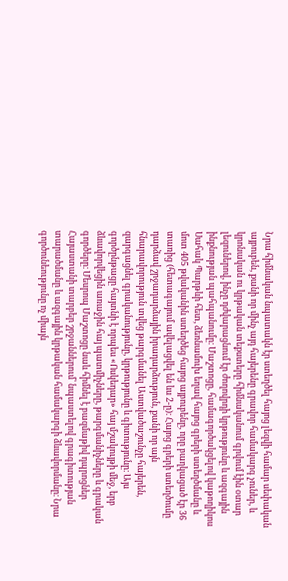Նրա հիմնական նպատակն էր ստեղծել հայոց լեզվի համար սեփական այբուբեն, քանի որ մինչ այդ հայերենը գրավոր համակարգ չուներ, և կրոնական ու կրթական տեքստերը հիմնականում գրվում էին օտար լեզուներով, ինչը դժվարացնում էր ժողովրդի կրթությունը և ազգային ինքնության պահպանումը։ Մաշտոցը, համագործակցելով կաթողիկոս Սահակ Պարթևի հետ, ձեռնամուխ եղավ հայոց գրերի ստեղծմանը և մոտ 405 թվականին ստեղծեց հայոց այբուբենը, որը բաղկացած էր 36 տառից (հետագայում ավելացվել են ևս 2-ը)։ Հայոց գրերի ստեղծումը դարձավ շրջադարձային իրադարձություն, քանի որ այն հնարավորություն տվեց թարգմանել Աստվածաշունչը հայերեն, զարգացնել գրականությունը, կրթությունը և գիտությունը։ Այս գործընթացը հայտնի է որպես «Ոսկեդար» հայ մշակույթի մեջ, երբ ձևավորվեցին առաջին հայ պատմիչները, թարգմանիչները և գրական գործերը։ Մեսրոպ Մաշտոցը նաև հիմնել է բազմաթիվ դպրոցներ Հայաստանի տարբեր շրջաններում՝ նպաստելով գրագիտության տարածմանը և ազգային կրթական համակարգի ձևավորմանը։ Նրա գործունեությունը ոչ միայն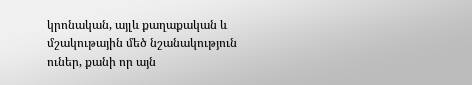կրոնական, այլև քաղաքական և մշակութային մեծ նշանակություն ուներ, քանի որ այն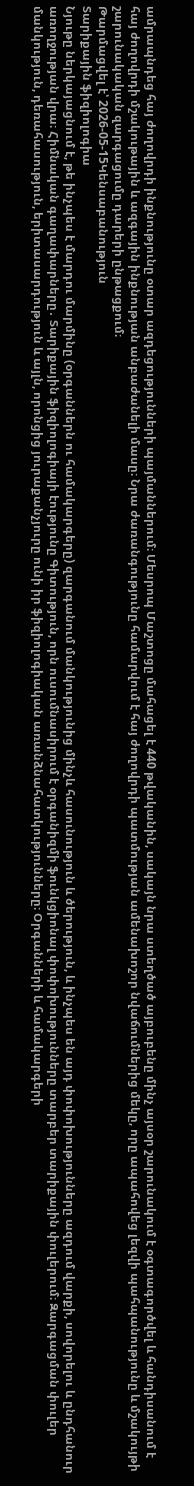ամրապնդեց հայ ժողովրդի ինքնությունը օտար ազդեցությունների պայմաններում։ Մեսրոպ Մաշտոցը մահացել է 440 թվականին, սակայն նրա ստեղծած այբուբենը մինչ այսօր շարունակում է օգտագործվել և հանդիսանում է հայ ժողովրդի մշակութային և ազգային ինքնության անբաժանելի մասը։ Նրա ժառանգությունը համարվում է հայ ժողովրդի պատմության ամենախոշոր նվաճումներից մեկը, որը ապահովեց լեզվի պահպանությունը և մշակույթի շարունակական զարգացումը դարերի ընթացքում։
Թարմացվել է՝ 2026-05-15Կենսաբանություն
Տարիքային ֆիզիոլոգիա
Նյութը ներկայացնում է, թե ինչպես է մարդու մարմինը (օրգաններն ու համակարգերը) զարգանում մանկությունից մինչև հասունություն և ծերություն, և ինչպես են այդ փոփոխությունները ազդում վարքի, սովորելու և ընդհանուր առողջության վրա։ Հիմնական գաղափարները․ Տարիքային ֆիզիոլոգիայի էությունը Գիտություն, որն ուսումնասիրում է օրգանիզմի ֆունկցիոնալ փոփոխությունները տարբեր տարիքային փուլերում։ Զարգացման փուլեր մանկություն, դեռահասություն, երիտասարդություն և այլն, որոնցից յուրաքանչյուրը ունի իր ֆիզիոլոգիական առանձնահատկությունները։ Օրգանների և համակարգերի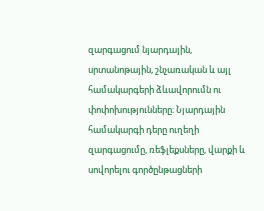զարգացում նյարդային, սրտանոթային, շնչառական և այլ համակարգերի ձևավորումն ու փոփոխությունները։ Նյարդային համակարգի դերը ուղեղի զարգացումը, ռեֆլեքսները, վարքի և սովորելու գործընթացների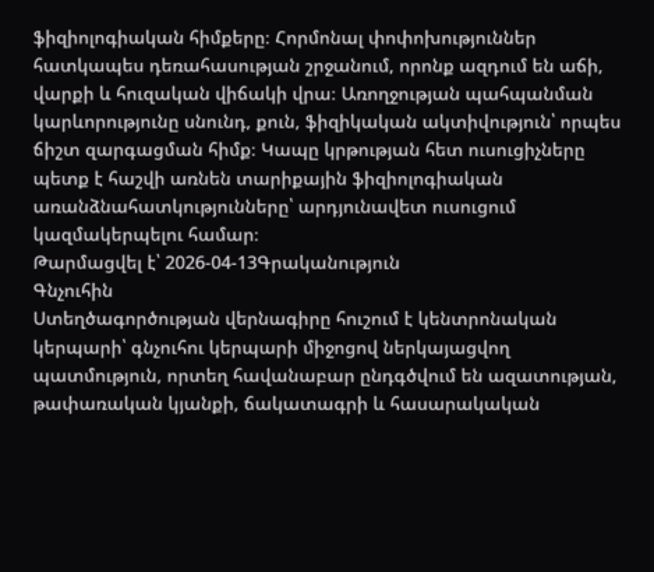ֆիզիոլոգիական հիմքերը։ Հորմոնալ փոփոխություններ հատկապես դեռահասության շրջանում, որոնք ազդում են աճի, վարքի և հուզական վիճակի վրա։ Առողջության պահպանման կարևորությունը սնունդ, քուն, ֆիզիկական ակտիվություն՝ որպես ճիշտ զարգացման հիմք։ Կապը կրթության հետ ուսուցիչները պետք է հաշվի առնեն տարիքային ֆիզիոլոգիական առանձնահատկությունները՝ արդյունավետ ուսուցում կազմակերպելու համար։
Թարմացվել է՝ 2026-04-13Գրականություն
Գնչուհին
Ստեղծագործության վերնագիրը հուշում է կենտրոնական կերպարի՝ գնչուհու կերպարի միջոցով ներկայացվող պատմություն, որտեղ հավանաբար ընդգծվում են ազատության, թափառական կյանքի, ճակատագրի և հասարակական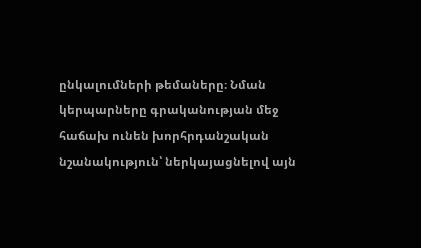ընկալումների թեմաները։ Նման կերպարները գրականության մեջ հաճախ ունեն խորհրդանշական նշանակություն՝ ներկայացնելով այն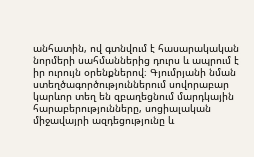անհատին, ով գտնվում է հասարակական նորմերի սահմաններից դուրս և ապրում է իր ուրույն օրենքներով։ Գյումրյանի նման ստեղծագործություններում սովորաբար կարևոր տեղ են զբաղեցնում մարդկային հարաբերությունները, սոցիալական միջավայրի ազդեցությունը և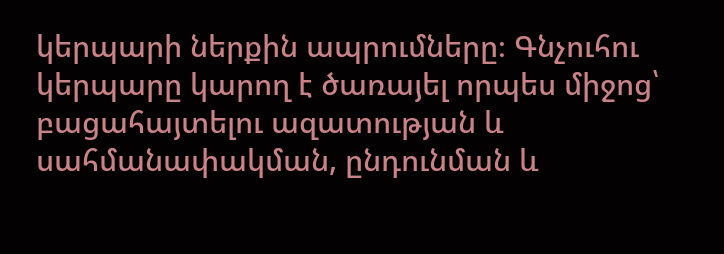կերպարի ներքին ապրումները։ Գնչուհու կերպարը կարող է ծառայել որպես միջոց՝ բացահայտելու ազատության և սահմանափակման, ընդունման և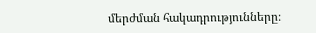մերժման հակադրությունները։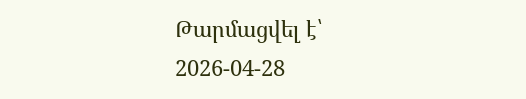Թարմացվել է՝ 2026-04-28